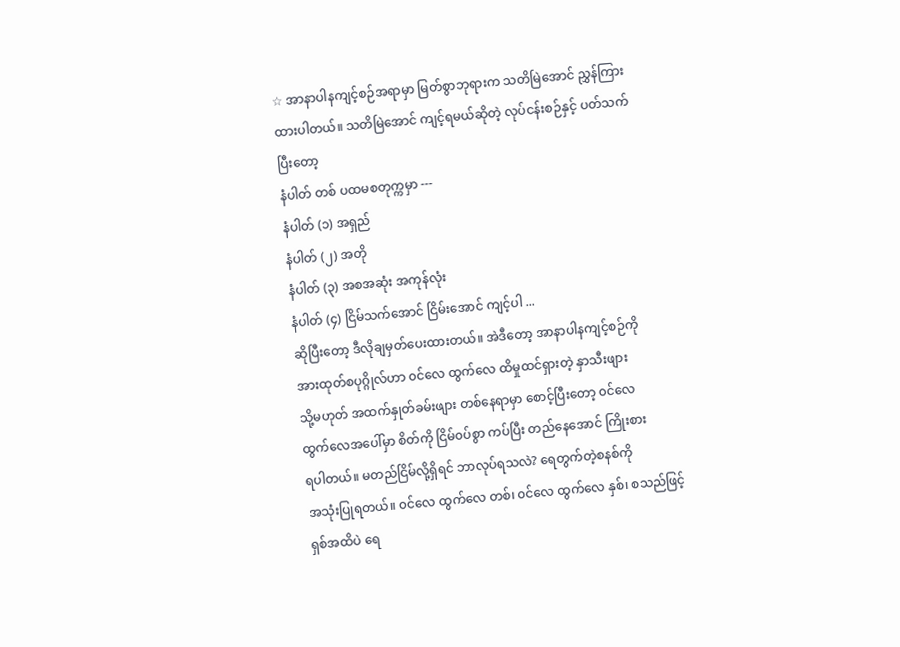☆ အာနာပါနကျင့်စဉ်အရာမှာ မြတ်စွာဘုရားက သတိမြဲအောင် ညွှန်ကြား
ထားပါတယ်။ သတိမြဲအောင် ကျင့်ရမယ်ဆိုတဲ့ လုပ်ငန်းစဉ်နှင့် ပတ်သက်
ပြီးတော့
နံပါတ် တစ် ပထမစတုက္ကမှာ ---
နံပါတ် (၁) အရှည်
နံပါတ် (၂) အတို
နံပါတ် (၃) အစအဆုံး အကုန်လုံး
နံပါတ် (၄) ငြိမ်သက်အောင် ငြိမ်းအောင် ကျင့်ပါ ...
ဆိုပြီးတော့ ဒီလိုချမှတ်ပေးထားတယ်။ အဲဒီတော့ အာနာပါနကျင့်စဉ်ကို
အားထုတ်စပုဂ္ဂိုလ်ဟာ ၀င်လေ ထွက်လေ ထိမှုထင်ရှားတဲ့ နှာသီးဖျား
သို့မဟုတ် အထက်နှုတ်ခမ်းဖျား တစ်နေရာမှာ စောင့်ပြီးတော့ ၀င်လေ
ထွက်လေအပေါ်မှာ စိတ်ကို ငြိမ်၀ပ်စွာ ကပ်ပြီး တည်နေအောင် ကြိုးစား
ရပါတယ်။ မတည်ငြိမ်လို့ရှိရင် ဘာလုပ်ရသလဲ? ရေတွက်တဲ့စနစ်ကို
အသုံးပြုရတယ်။ ၀င်လေ ထွက်လေ တစ်၊ ၀င်လေ ထွက်လေ နှစ်၊ စသည်ဖြင့်
ရှစ်အထိပဲ ရေ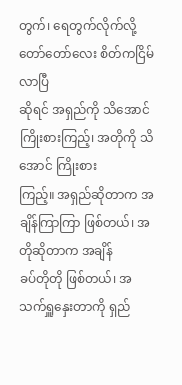တွက်၊ ရေတွက်လိုက်လို့ တော်တော်လေး စိတ်ကငြိမ်လာပြီ
ဆိုရင် အရှည်ကို သိအောင် ကြိုးစားကြည့်၊ အတိုကို သိအောင် ကြိုးစား
ကြည့်။ အရှည်ဆိုတာက အချိန်ကြာကြာ ဖြစ်တယ်၊ အတိုဆိုတာက အချိန်
ခပ်တိုတို ဖြစ်တယ်၊ အသက်ရှူနှေးတာကို ရှည်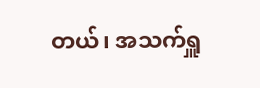တယ်၊ အသက်ရှူ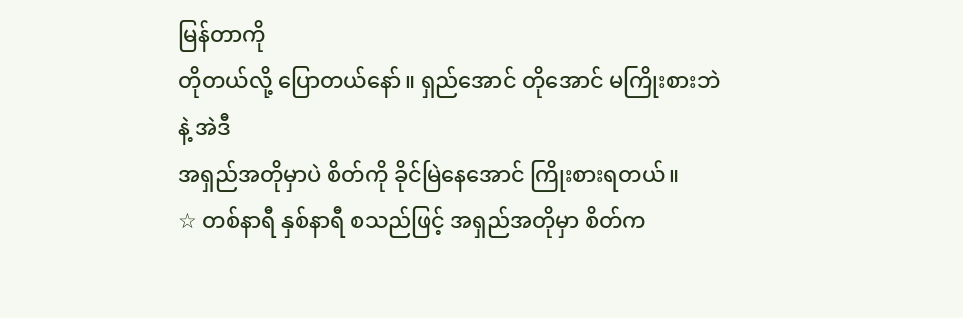မြန်တာကို
တိုတယ်လို့ ပြောတယ်နော်။ ရှည်အောင် တိုအောင် မကြိုးစားဘဲနဲ့ အဲဒီ
အရှည်အတိုမှာပဲ စိတ်ကို ခိုင်မြဲနေအောင် ကြိုးစားရတယ်။
☆ တစ်နာရီ နှစ်နာရီ စသည်ဖြင့် အရှည်အတိုမှာ စိတ်က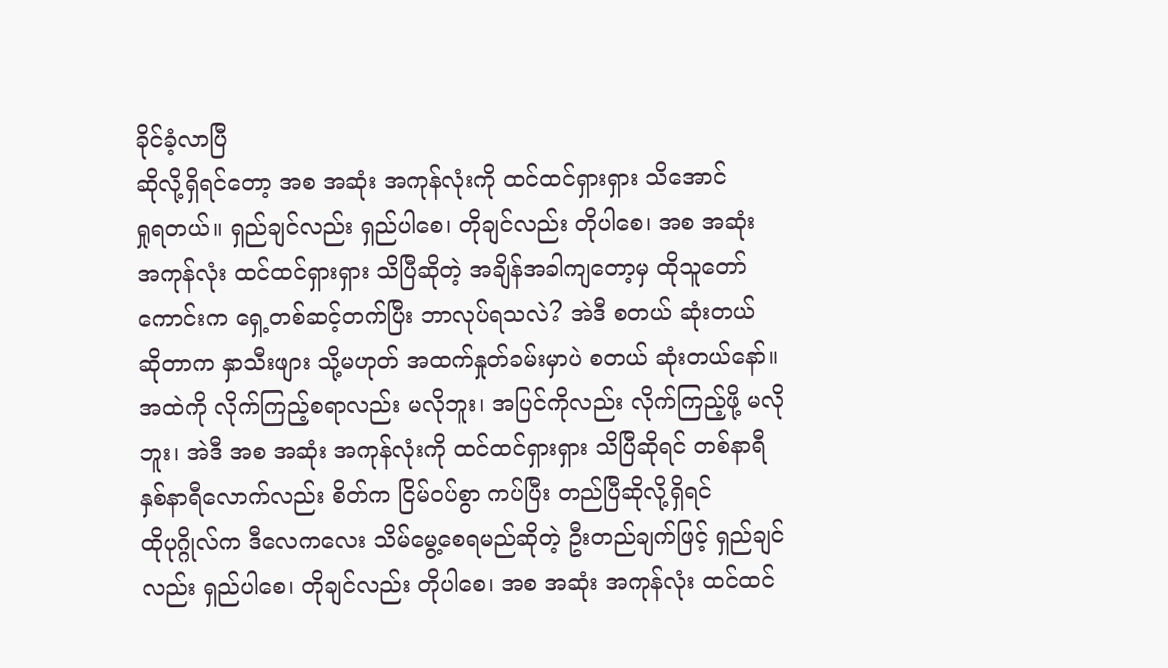ခိုင်ခံ့လာပြီ
ဆိုလို့ရှိရင်တော့ အစ အဆုံး အကုန်လုံးကို ထင်ထင်ရှားရှား သိအောင်
ရှုရတယ်။ ရှည်ချင်လည်း ရှည်ပါစေ၊ တိုချင်လည်း တိုပါစေ၊ အစ အဆုံး
အကုန်လုံး ထင်ထင်ရှားရှား သိပြီဆိုတဲ့ အချိန်အခါကျတော့မှ ထိုသူတော်
ကောင်းက ရှေ့တစ်ဆင့်တက်ပြီး ဘာလုပ်ရသလဲ? အဲဒီ စတယ် ဆုံးတယ်
ဆိုတာက နှာသီးဖျား သို့မဟုတ် အထက်နှုတ်ခမ်းမှာပဲ စတယ် ဆုံးတယ်နော်။
အထဲကို လိုက်ကြည့်စရာလည်း မလိုဘူး၊ အပြင်ကိုလည်း လိုက်ကြည့်ဖို့ မလို
ဘူး၊ အဲဒီ အစ အဆုံး အကုန်လုံးကို ထင်ထင်ရှားရှား သိပြီဆိုရင် တစ်နာရီ
နှစ်နာရီလောက်လည်း စိတ်က ငြိမ်၀ပ်စွာ ကပ်ပြီး တည်ပြီဆိုလို့ရှိရင်
ထိုပုဂ္ဂိုလ်က ဒီလေကလေး သိမ်မွေ့စေရမည်ဆိုတဲ့ ဦးတည်ချက်ဖြင့် ရှည်ချင်
လည်း ရှည်ပါစေ၊ တိုချင်လည်း တိုပါစေ၊ အစ အဆုံး အကုန်လုံး ထင်ထင်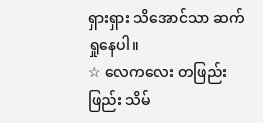ရှားရှား သိအောင်သာ ဆက်ရှုနေပါ။
☆ လေကလေး တဖြည်းဖြည်း သိမ်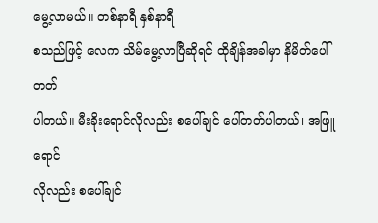မွေ့လာမယ်။ တစ်နာရီ နှစ်နာရီ
စသည်ဖြင့် လေက သိမ်မွေ့လာပြီဆိုရင် ထိုချိန်အခါမှာ နိမိတ်ပေါ်တတ်
ပါတယ်။ မီးခိုးရောင်လိုလည်း စပေါ်ချင် ပေါ်တတ်ပါတယ်၊ အဖြူရောင်
လိုလည်း စပေါ်ချင်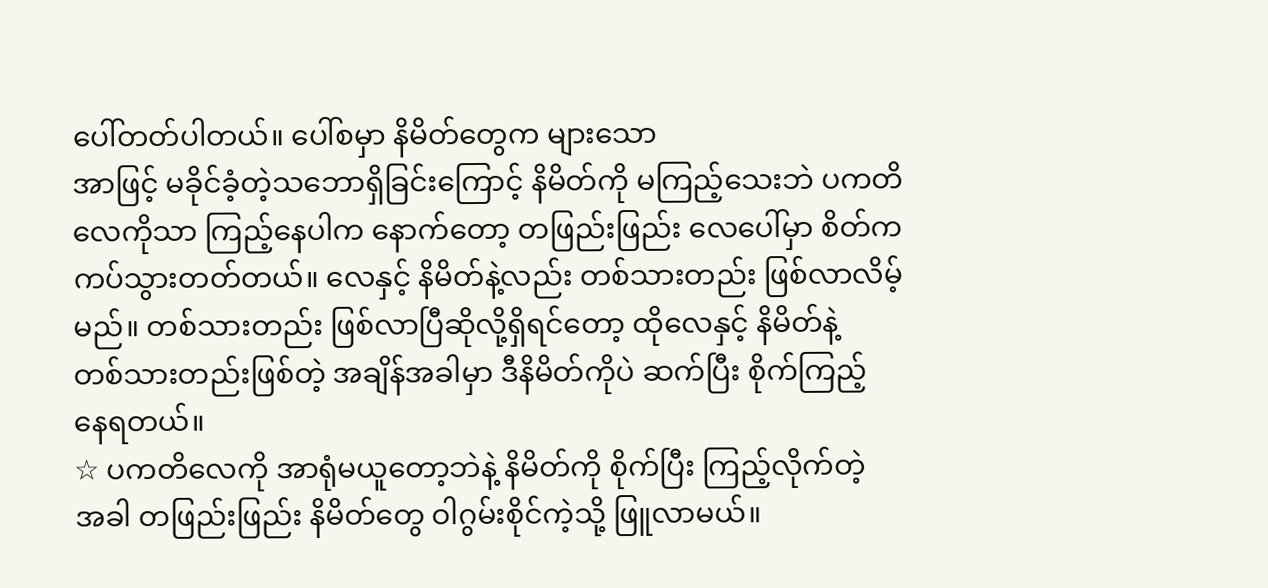ပေါ်တတ်ပါတယ်။ ပေါ်စမှာ နိမိတ်တွေက များသော
အာဖြင့် မခိုင်ခံ့တဲ့သဘောရှိခြင်းကြောင့် နိမိတ်ကို မကြည့်သေးဘဲ ပကတိ
လေကိုသာ ကြည့်နေပါက နောက်တော့ တဖြည်းဖြည်း လေပေါ်မှာ စိတ်က
ကပ်သွားတတ်တယ်။ လေနှင့် နိမိတ်နဲ့လည်း တစ်သားတည်း ဖြစ်လာလိမ့်
မည်။ တစ်သားတည်း ဖြစ်လာပြီဆိုလို့ရှိရင်တော့ ထိုလေနှင့် နိမိတ်နဲ့
တစ်သားတည်းဖြစ်တဲ့ အချိန်အခါမှာ ဒီနိမိတ်ကိုပဲ ဆက်ပြီး စိုက်ကြည့်
နေရတယ်။
☆ ပကတိလေကို အာရုံမယူတော့ဘဲနဲ့ နိမိတ်ကို စိုက်ပြီး ကြည့်လိုက်တဲ့
အခါ တဖြည်းဖြည်း နိမိတ်တွေ ဝါဂွမ်းစိုင်ကဲ့သို့ ဖြူလာမယ်။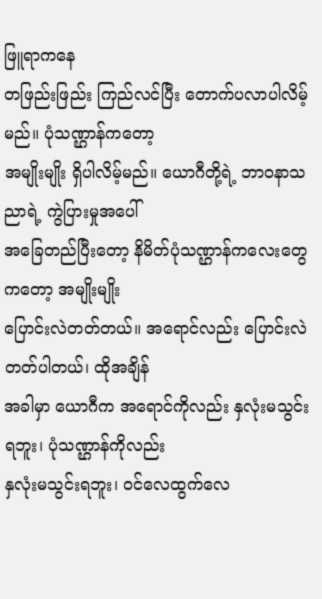ဖြူရာကနေ
တဖြည်းဖြည်း ကြည်လင်ပြီး တောက်ပလာပါလိမ့်မည်။ ပုံသဏ္ဌာန်ကတော့
အမျိုးမျိုး ရှိပါလိမ့်မည်။ ယောဂီတို့ရဲ့ ဘာ၀နာသညာရဲ့ ကွဲပြားမှုအပေါ်
အခြေတည်ပြီးတော့ နိမိတ်ပုံသဏ္ဌာန်ကလေးတွေကတော့ အမျိုးမျိုး
ပြောင်းလဲတတ်တယ်။ အရောင်လည်း ပြောင်းလဲတတ်ပါတယ်၊ ထိုအချိန်
အခါမှာ ယောဂီက အရောင်ကိုလည်း နှလုံးမသွင်းရဘူး၊ ပုံသဏ္ဌာန်ကိုလည်း
နှလုံးမသွင်းရဘူး၊ ၀င်လေထွက်လေ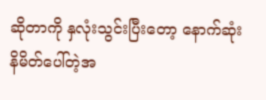ဆိုတာကို နှလုံးသွင်းပြီးတော့ နောက်ဆုံး
နိမိတ်ပေါ်တဲ့အ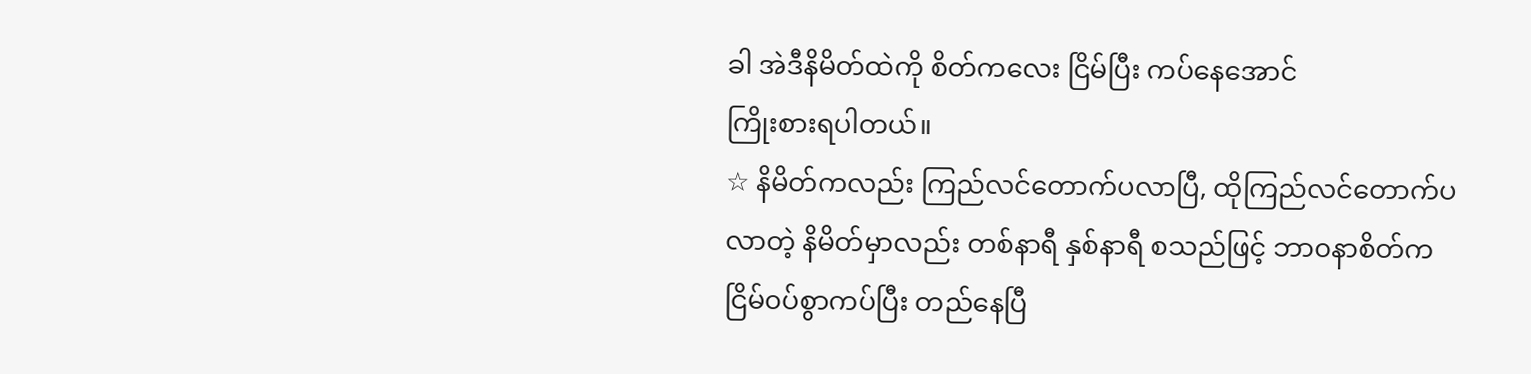ခါ အဲဒီနိမိတ်ထဲကို စိတ်ကလေး ငြိမ်ပြီး ကပ်နေအောင်
ကြိုးစားရပါတယ်။
☆ နိမိတ်ကလည်း ကြည်လင်တောက်ပလာပြီ, ထိုကြည်လင်တောက်ပ
လာတဲ့ နိမိတ်မှာလည်း တစ်နာရီ နှစ်နာရီ စသည်ဖြင့် ဘာ၀နာစိတ်က
ငြိမ်၀ပ်စွာကပ်ပြီး တည်နေပြီ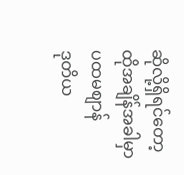ဆိုလို့ရှိရင်တော့ ထိုအချိန်အခါမှာ ပထမစျာန်
ဒုတိယ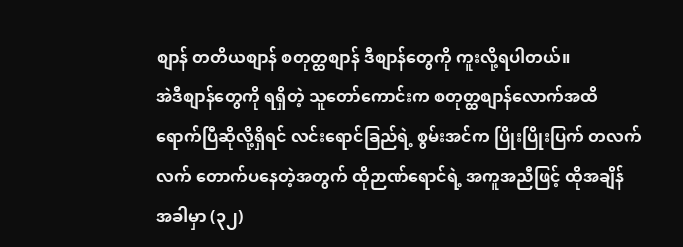စျာန် တတိယစျာန် စတုတ္ထစျာန် ဒီစျာန်တွေကို ကူးလို့ရပါတယ်။
အဲဒီစျာန်တွေကို ရရှိတဲ့ သူတော်ကောင်းက စတုတ္ထစျာန်လောက်အထိ
ရောက်ပြီဆိုလို့ရှိရင် လင်းရောင်ခြည်ရဲ့ စွမ်းအင်က ပြိုးပြိုးပြက် တလက်
လက် တောက်ပနေတဲ့အတွက် ထိုဉာဏ်ရောင်ရဲ့ အကူအညီဖြင့် ထိုအချိန်
အခါမှာ (၃၂)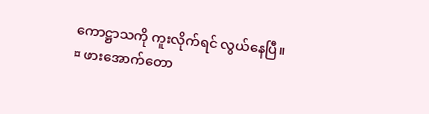ကောဋ္ဌာသကို ကူးလိုက်ရင် လွယ်နေပြီ။
¤ ဖားအောက်တော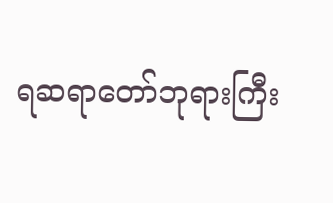ရဆရာတော်ဘုရားကြီး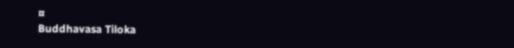¤
Buddhavasa Tiloka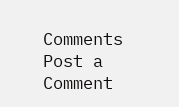Comments
Post a Comment